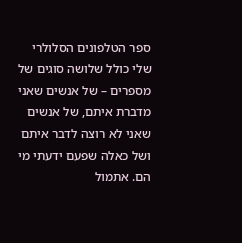ספר הטלפונים הסלולרי שלי כולל שלושה סוגים של מספרים – של אנשים שאני מדברת איתם, של אנשים שאני לא רוצה לדבר איתם ושל כאלה שפעם ידעתי מי הם. אתמול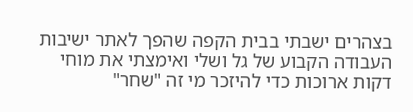בצהרים ישבתי בבית הקפה שהפך לאתר ישיבות העבודה הקבוע של גל ושלי ואימצתי את מוחי דקות ארוכות כדי להיזכר מי זה "שחר"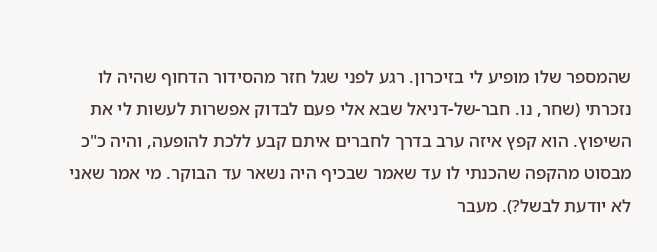שהמספר שלו מופיע לי בזיכרון. רגע לפני שגל חזר מהסידור הדחוף שהיה לו נזכרתי (שחר, נו. חבר-של-דניאל שבא אלי פעם לבדוק אפשרות לעשות לי את השיפוץ. הוא קפץ איזה ערב בדרך לחברים איתם קבע ללכת להופעה, והיה כ"כ מבסוט מהקפה שהכנתי לו עד שאמר שבכיף היה נשאר עד הבוקר. מי אמר שאני לא יודעת לבשל?). מעבר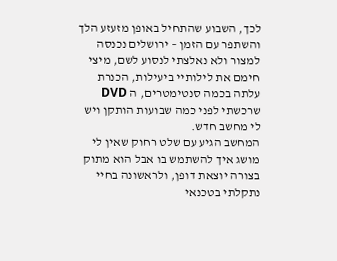לכך, השבוע שהתחיל באופן מזעזע הלך והשתפר עם הזמן – ירושלים נכנסה למצור ולא נאלצתי לנסוע לשם, מיצי חימם את לילותיי ביעילות, הכנרת עלתה בכמה סנטימטרים, ה DVD שרכשתי לפני כמה שבועות הותקן ויש לי מחשב חדש.
המחשב הגיע עם שלט רחוק שאין לי מושג איך להשתמש בו אבל הוא מתוק בצורה יוצאת דופן, ולראשונה בחיי נתקלתי בטכנאי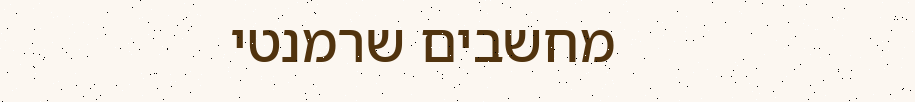מחשבים שרמנטי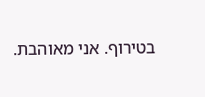בטירוף. אני מאוהבת.